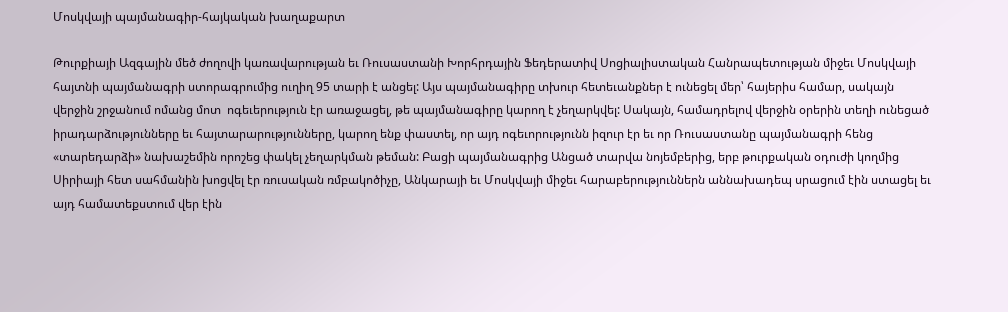Մոսկվայի պայմանագիր-հայկական խաղաքարտ

Թուրքիայի Ազգային մեծ ժողովի կառավարության եւ Ռուսաստանի Խորհրդային Ֆեդերատիվ Սոցիալիստական Հանրապետության միջեւ Մոսկվայի հայտնի պայմանագրի ստորագրումից ուղիղ 95 տարի է անցել: Այս պայմանագիրը տխուր հետեւանքներ է ունեցել մեր՝ հայերիս համար, սակայն վերջին շրջանում ոմանց մոտ  ոգեւերություն էր առաջացել, թե պայմանագիրը կարող է չեղարկվել: Սակայն, համադրելով վերջին օրերին տեղի ունեցած իրադարձությունները եւ հայտարարությունները, կարող ենք փաստել, որ այդ ոգեւորությունն իզուր էր եւ որ Ռուսաստանը պայմանագրի հենց «տարեդարձի» նախաշեմին որոշեց փակել չեղարկման թեման: Բացի պայմանագրից Անցած տարվա նոյեմբերից, երբ թուրքական օդուժի կողմից Սիրիայի հետ սահմանին խոցվել էր ռուսական ռմբակոծիչը, Անկարայի եւ Մոսկվայի միջեւ հարաբերություններն աննախադեպ սրացում էին ստացել եւ այդ համատեքստում վեր էին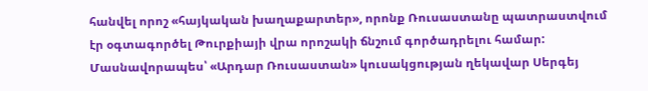հանվել որոշ «հայկական խաղաքարտեր», որոնք Ռուսաստանը պատրաստվում էր օգտագործել Թուրքիայի վրա որոշակի ճնշում գործադրելու համար: Մասնավորապես՝ «Արդար Ռուսաստան» կուսակցության ղեկավար Սերգեյ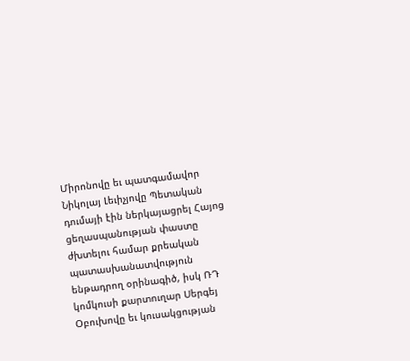Միրոնովը եւ պատգամավոր Նիկոլայ Լեւիչյովը Պետական դումայի էին ներկայացրել Հայոց ցեղասպանության փաստը ժխտելու համար քրեական պատասխանատվություն ենթադրող օրինագիծ, իսկ ՌԴ կոմկուսի քարտուղար Սերգեյ Օբուխովը եւ կուսակցության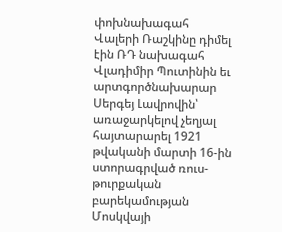փոխնախագահ Վալերի Ռաշկինը դիմել էին ՌԴ նախագահ Վլադիմիր Պուտինին եւ արտգործնախարար Սերգեյ Լավրովին՝ առաջարկելով չեղյալ հայտարարել 1921 թվականի մարտի 16-ին ստորագրված ռուս-թուրքական բարեկամության Մոսկվայի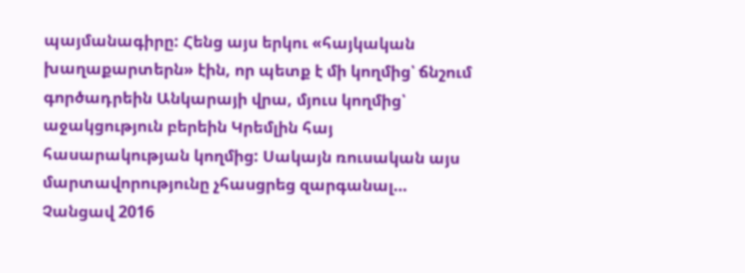պայմանագիրը: Հենց այս երկու «հայկական խաղաքարտերն» էին, որ պետք է մի կողմից՝ ճնշում գործադրեին Անկարայի վրա, մյուս կողմից՝ աջակցություն բերեին Կրեմլին հայ հասարակության կողմից: Սակայն ռուսական այս մարտավորությունը չհասցրեց զարգանալ… Չանցավ 2016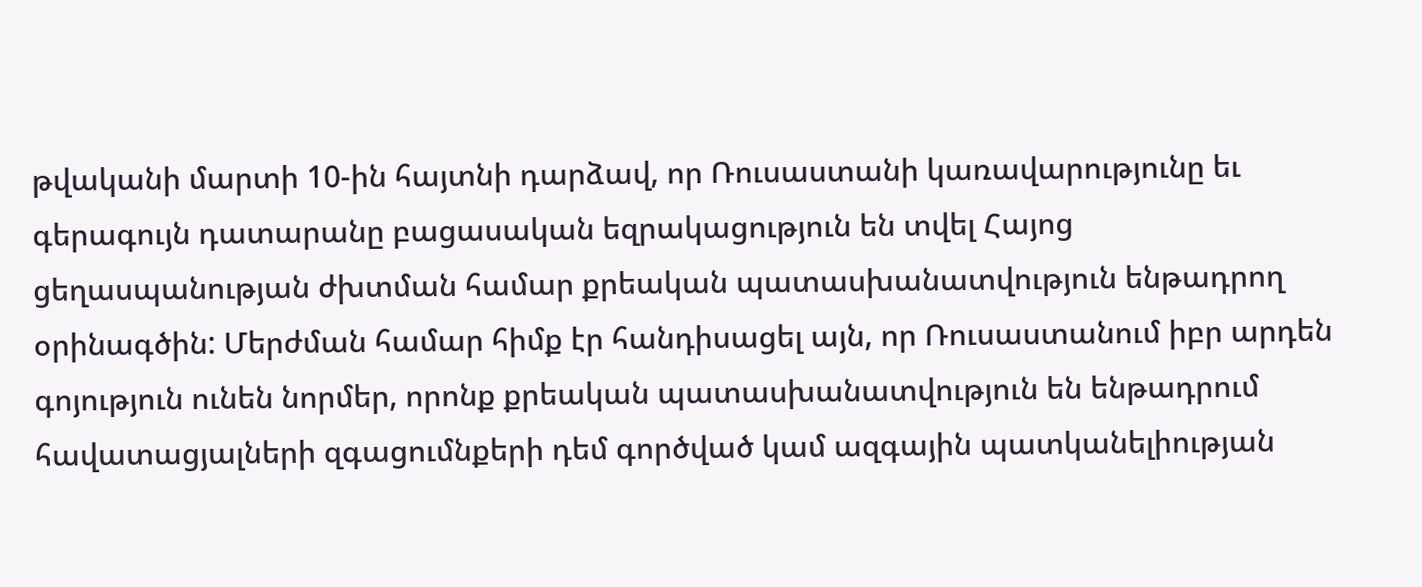թվականի մարտի 10-ին հայտնի դարձավ, որ Ռուսաստանի կառավարությունը եւ գերագույն դատարանը բացասական եզրակացություն են տվել Հայոց ցեղասպանության ժխտման համար քրեական պատասխանատվություն ենթադրող օրինագծին: Մերժման համար հիմք էր հանդիսացել այն, որ Ռուսաստանում իբր արդեն գոյություն ունեն նորմեր, որոնք քրեական պատասխանատվություն են ենթադրում հավատացյալների զգացումնքերի դեմ գործված կամ ազգային պատկանելիության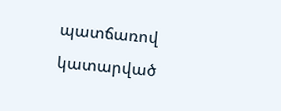պատճառով կատարված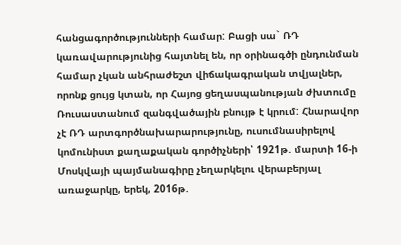հանցագործությունների համար: Բացի սա` ՌԴ կառավարությունից հայտնել են, որ օրինագծի ընդունման համար չկան անհրաժեշտ վիճակագրական տվյալներ, որոնք ցույց կտան, որ Հայոց ցեղասպանության ժխտումը Ռուսաստանում զանգվածային բնույթ է կրում: Հնարավոր չէ ՌԴ արտգործնախարարությունը, ուսումնասիրելով կոմունիստ քաղաքական գործիչների՝ 1921թ. մարտի 16-ի Մոսկվայի պայմանագիրը չեղարկելու վերաբերյալ առաջարկը, երեկ, 2016թ.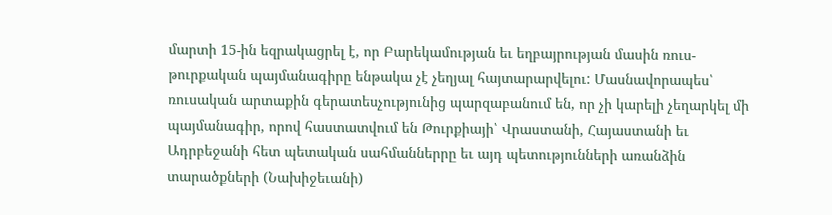մարտի 15-ին եզրակացրել է, որ Բարեկամության եւ եղբայրության մասին ռուս-թուրքական պայմանագիրը ենթակա չէ չեղյալ հայտարարվելու: Մասնավորապես՝ ռուսական արտաքին գերատեսչությունից պարզաբանում են, որ չի կարելի չեղարկել մի պայմանագիր, որով հաստատվում են Թուրքիայի՝ Վրաստանի, Հայաստանի եւ Ադրբեջանի հետ պետական սահմաններրը եւ այդ պետությունների առանձին տարածքների (Նախիջեւանի)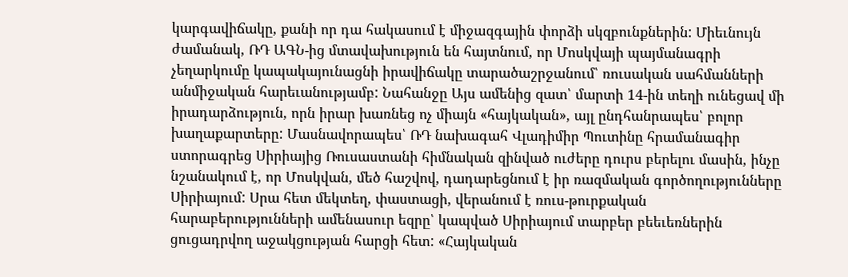կարգավիճակը, քանի որ դա հակասում է միջազգային փորձի սկզբունքներին: Միեւնույն ժամանակ, ՌԴ ԱԳՆ-ից մտավախություն են հայտնում, որ Մոսկվայի պայմանագրի չեղարկումը կապակայունացնի իրավիճակը տարածաշրջանում՝ ռուսական սահմանների անմիջական հարեւանությամբ: Նահանջը Այս ամենից զատ՝ մարտի 14-ին տեղի ունեցավ մի իրադարձություն, որն իրար խառնեց ոչ միայն «հայկական», այլ ընդհանրապես՝ բոլոր խաղաքարտերը: Մասնավորապես՝ ՌԴ նախագահ Վլադիմիր Պուտինը հրամանագիր ստորագրեց Սիրիայից Ռուսաստանի հիմնական զինված ուժերը դուրս բերելու մասին, ինչը նշանակում է, որ Մոսկվան, մեծ հաշվով, դադարեցնում է իր ռազմական գործողությունները Սիրիայում: Սրա հետ մեկտեղ, փաստացի, վերանում է ռուս-թուրքական հարաբերությունների ամենասուր եզրը՝ կապված Սիրիայում տարբեր բեեւեռներին ցուցադրվող աջակցության հարցի հետ: «Հայկական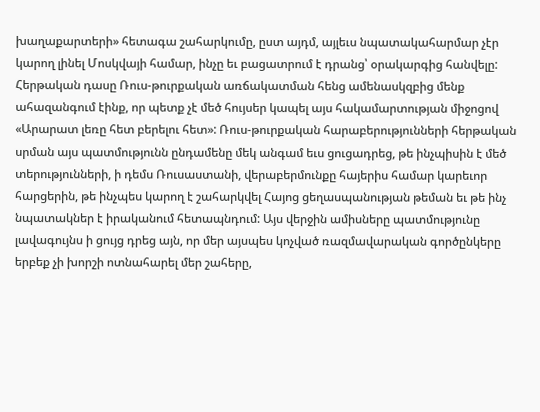խաղաքարտերի» հետագա շահարկումը, ըստ այդմ, այլեւս նպատակահարմար չէր կարող լինել Մոսկվայի համար, ինչը եւ բացատրում է դրանց՝ օրակարգից հանվելը: Հերթական դասը Ռուս-թուրքական առճակատման հենց ամենասկզբից մենք ահազանգում էինք, որ պետք չէ մեծ հույսեր կապել այս հակամարտության միջոցով «Արարատ լեռը հետ բերելու հետ»: Ռուս-թուրքական հարաբերությունների հերթական սրման այս պատմությունն ընդամենը մեկ անգամ եւս ցուցադրեց, թե ինչպիսին է մեծ տերությունների, ի դեմս Ռուսաստանի, վերաբերմունքը հայերիս համար կարեւոր հարցերին, թե ինչպես կարող է շահարկվել Հայոց ցեղասպանության թեման եւ թե ինչ նպատակներ է իրականում հետապնդում: Այս վերջին ամիսները պատմությունը լավագույնս ի ցույց դրեց այն, որ մեր այսպես կոչված ռազմավարական գործընկերը երբեք չի խորշի ոտնահարել մեր շահերը,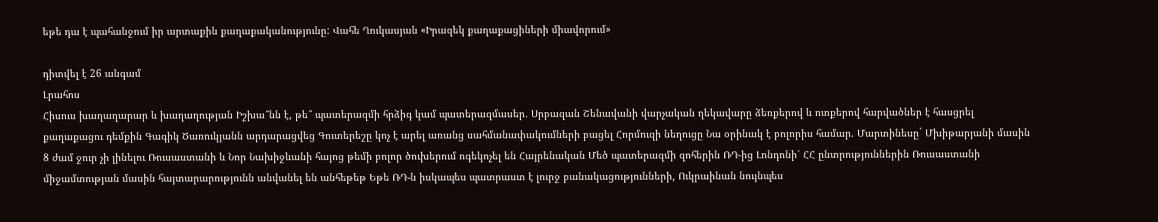եթե դա է պահանջում իր արտաքին քաղաքականությունը: Վահե Ղուկասյան «Իրազեկ քաղաքացիների միավորում»

դիտվել է 26 անգամ
Լրահոս
Հիսուս խաղաղարար և խաղաղության Իշխա՞նն է, թե՞ պատերազմի հրձիգ կամ պատերազմասեր․ Սրբազան Շենավանի վարչական ղեկավարը ձեռքերով և ոտքերով հարվածներ է հասցրել քաղաքացու դեմքին Գագիկ Ծառուկյանն արդարացվեց Գուտերեշը կոչ է արել առանց սահմանափակումների բացել Հորմուզի նեղուցը Նա օրինակ է բոլորիս համար. Մարտինեսը` Մխիթարյանի մասին 8 ժամ ջուր չի լինելու Ռուսաստանի և Նոր Նախիջևանի հայոց թեմի բոլոր ծուխերում ոգեկոչել են Հայրենական Մեծ պատերազմի զոհերին ՌԴ-ից Լոնդոնի՝ ՀՀ ընտրություններին Ռուսաստանի միջամտության մասին հայտարարությունն անվանել են անհեթեթ Եթե ՌԴ-ն իսկապես պատրաստ է լուրջ բանակացությունների, Ուկրաինան նույնպես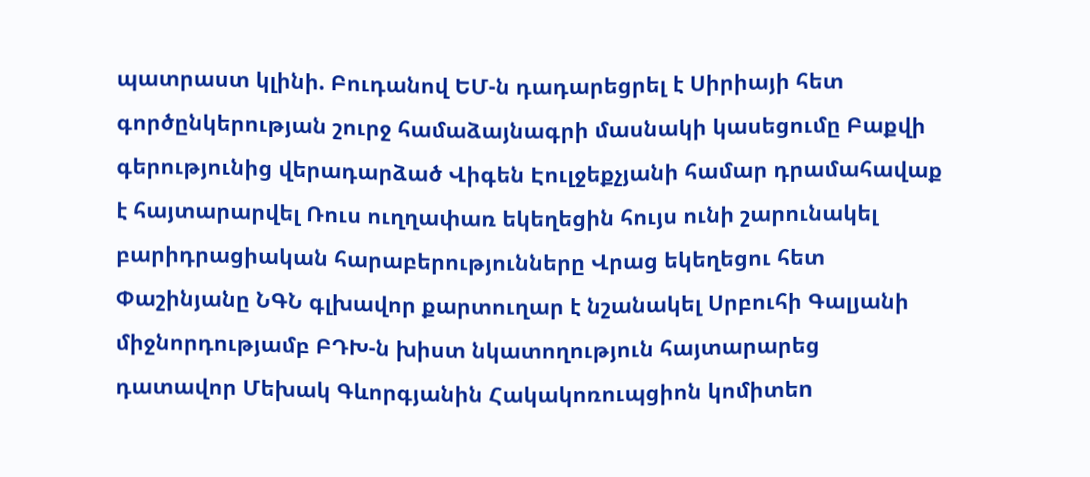պատրաստ կլինի. Բուդանով ԵՄ-ն դադարեցրել է Սիրիայի հետ գործընկերության շուրջ համաձայնագրի մասնակի կասեցումը Բաքվի գերությունից վերադարձած Վիգեն Էուլջեքչյանի համար դրամահավաք է հայտարարվել Ռուս ուղղափառ եկեղեցին հույս ունի շարունակել բարիդրացիական հարաբերությունները Վրաց եկեղեցու հետ Փաշինյանը ՆԳՆ գլխավոր քարտուղար է նշանակել Սրբուհի Գալյանի միջնորդությամբ ԲԴԽ-ն խիստ նկատողություն հայտարարեց դատավոր Մեխակ Գևորգյանին Հակակոռուպցիոն կոմիտեn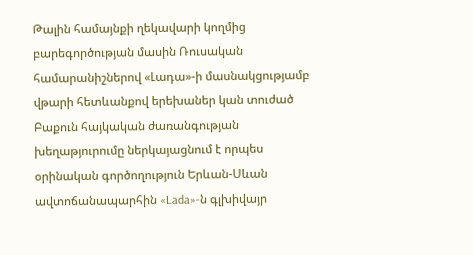Թալին համայնքի ղեկավարի կողմից բարեգործության մասին Ռուսական համարանիշներով «Լադա»-ի մասնակցությամբ վթարի հետևանքով երեխաներ կան տուժած Բաքուն հայկական ժառանգության խեղաթյուրումը ներկայացնում է որպես օրինական գործողություն Երևան-Սևան ավտոճանապարհին «Lada»-ն գլխիվայր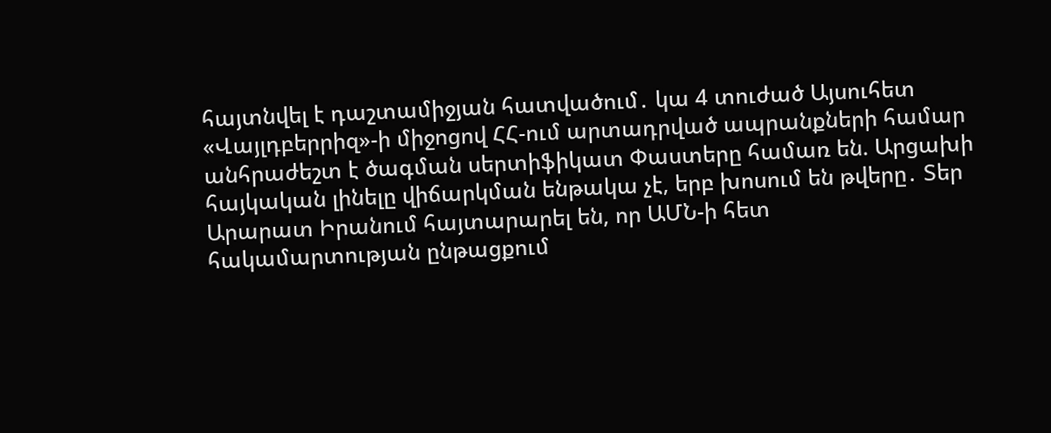հայտնվել է դաշտամիջյան հատվածում․ կա 4 տուժած Այսուհետ «Վայլդբերրիզ»-ի միջոցով ՀՀ-ում արտադրված ապրանքների համար անհրաժեշտ է ծագման սերտիֆիկատ Փաստերը համառ են. Արցախի հայկական լինելը վիճարկման ենթակա չէ, երբ խոսում են թվերը․ Տեր Արարատ Իրանում հայտարարել են, որ ԱՄՆ-ի հետ հակամարտության ընթացքում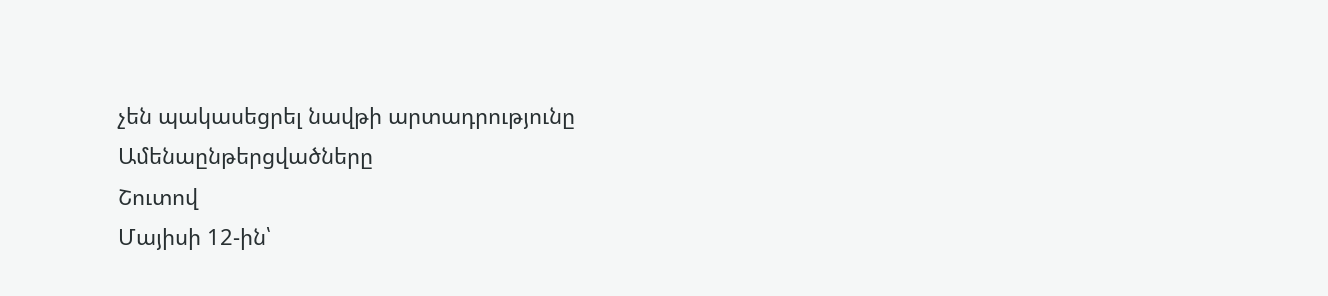չեն պակասեցրել նավթի արտադրությունը
Ամենաընթերցվածները
Շուտով
Մայիսի 12-ին՝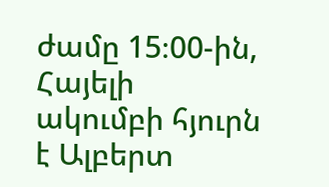ժամը 15։00-ին, Հայելի ակումբի հյուրն է Ալբերտ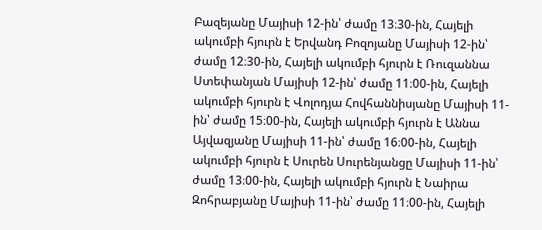Բազեյանը Մայիսի 12-ին՝ ժամը 13։30-ին, Հայելի ակումբի հյուրն է Երվանդ Բոզոյանը Մայիսի 12-ին՝ ժամը 12։30-ին, Հայելի ակումբի հյուրն է Ռուզաննա Ստեփանյան Մայիսի 12-ին՝ ժամը 11։00-ին, Հայելի ակումբի հյուրն է Վոլոդյա Հովհաննիսյանը Մայիսի 11-ին՝ ժամը 15։00-ին, Հայելի ակումբի հյուրն է Աննա Այվազյանը Մայիսի 11-ին՝ ժամը 16։00-ին, Հայելի ակումբի հյուրն է Սուրեն Սուրենյանցը Մայիսի 11-ին՝ ժամը 13։00-ին, Հայելի ակումբի հյուրն է Նաիրա Զոհրաբյանը Մայիսի 11-ին՝ ժամը 11։00-ին, Հայելի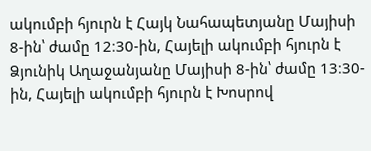ակումբի հյուրն է Հայկ Նահապետյանը Մայիսի 8-ին՝ ժամը 12։30-ին, Հայելի ակումբի հյուրն է Ձյունիկ Աղաջանյանը Մայիսի 8-ին՝ ժամը 13։30-ին, Հայելի ակումբի հյուրն է Խոսրով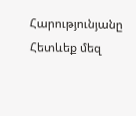Հարությունյանը
Հետևեք մեզ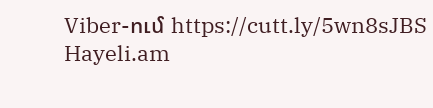Viber-ում https://cutt.ly/5wn8sJBS
Hayeli.am